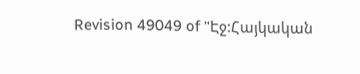Revision 49049 of "Էջ:Հայկական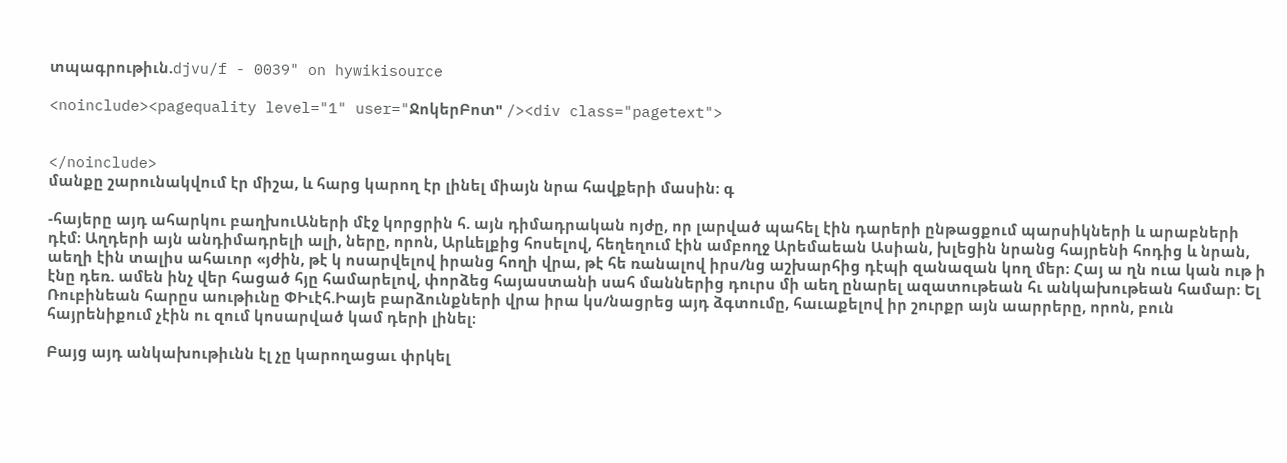տպագրութիւն.djvu/f - 0039" on hywikisource

<noinclude><pagequality level="1" user="ՋոկերԲոտ" /><div class="pagetext">


</noinclude>
մանքը շարունակվում էր միշա, և հարց կարող էր լինել միայն նրա հավքերի մասին։ գ

-հայերը այդ ահարկու բաղխուԱների մէջ կորցրին հ. այն դիմադրական ոյժը, որ լարված պահել էին դարերի ընթացքում պարսիկների և արաբների դէմ։ Աղդերի այն անդիմադրելի ալի, ները, որոն, Արևելքից հոսելով, հեղեղում էին ամբողջ Արեմաեան Ասիան, խլեցին նրանց հայրենի հոդից և նրան, աեղի էին տալիս ահաւոր «յժին, թէ կ ոսարվելով իրանց հողի վրա, թէ հե ռանալով իրս/նց աշխարհից դէպի զանազան կող մեր։ Հայ ա ղն ուա կան ութ ի էնը դեռ. ամեն ինչ վեր հացած հյը համարելով, փորձեց հայաստանի սահ մաններից դուրս մի աեղ ընարել ազատութեան հւ անկախութեան համար։ Ել Ռուբինեան հարըս աութիւնը ՓԻւէհ.Իայե բարձունքների վրա իրա կս/նացրեց այդ ձգտումը, հաւաքելով իր շուրքր այն աարրերը, որոն, բուն հայրենիքում չէին ու զում կոսարված կամ դերի լինել։

Բայց այդ անկախութիւնն էլ չը կարողացաւ փրկել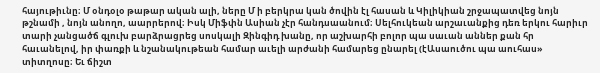հայութիւնը։ Մ օնդօլօ թաթար ական ալի, ները Մ ի բերկրա կան ծովին էլ հասան և Կիլիկիան շրջապատվեց նոյն թշնամի , նոյն անողո, աարրերով։ Իսկ Միֆփն Ասիան չէր հանդսաանում։ Սելհուկեան արշաւանքից դեռ երկու հարիւր տարի չանցածճ գլուխ բարձրացրեց սոսկալի Զինգիդ խանը, որ աշխարհի բոլոր պա սաւան աններ քան հր հաւանելով, իր փառքի և նշանակութեան համար աւելի արժանի համարեց ընարել (էԱսաուծու պա աուհաս» տիտղոսը։ Եւ ճիշտ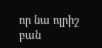որ նա ոլրիշ բան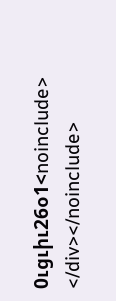0ւցւիւ26օ1<noinclude>
</div></noinclude>